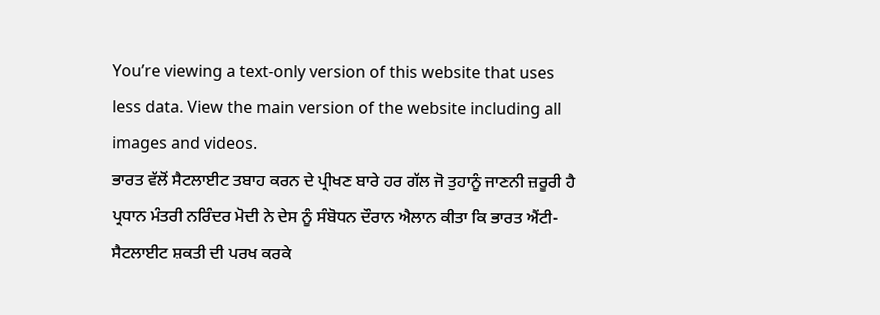You’re viewing a text-only version of this website that uses less data. View the main version of the website including all images and videos.
ਭਾਰਤ ਵੱਲੋਂ ਸੈਟਲਾਈਟ ਤਬਾਹ ਕਰਨ ਦੇ ਪ੍ਰੀਖਣ ਬਾਰੇ ਹਰ ਗੱਲ ਜੋ ਤੁਹਾਨੂੰ ਜਾਣਨੀ ਜ਼ਰੂਰੀ ਹੈ
ਪ੍ਰਧਾਨ ਮੰਤਰੀ ਨਰਿੰਦਰ ਮੋਦੀ ਨੇ ਦੇਸ ਨੂੰ ਸੰਬੋਧਨ ਦੌਰਾਨ ਐਲਾਨ ਕੀਤਾ ਕਿ ਭਾਰਤ ਐਂਟੀ-ਸੈਟਲਾਈਟ ਸ਼ਕਤੀ ਦੀ ਪਰਖ ਕਰਕੇ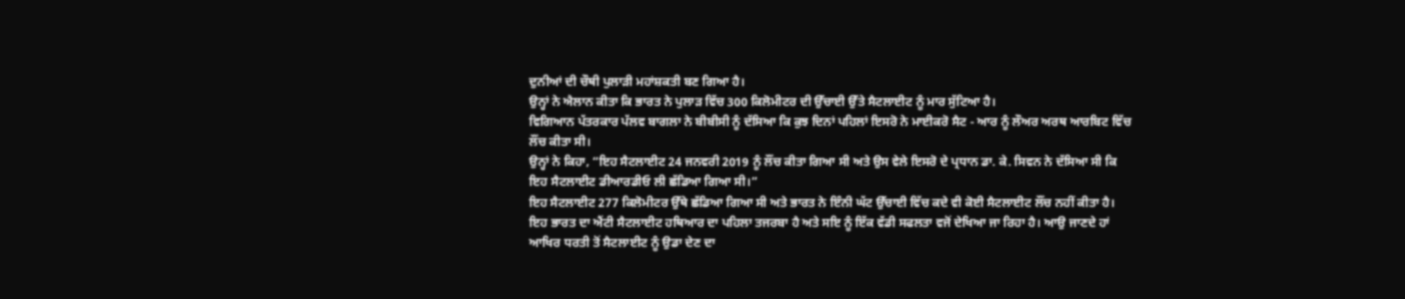ਦੁਨੀਆਂ ਦੀ ਚੌਥੀ ਪੁਲਾੜੀ ਮਹਾਂਸ਼ਕਤੀ ਬਣ ਗਿਆ ਹੈ।
ਉਨ੍ਹਾਂ ਨੇ ਐਲਾਨ ਕੀਤਾ ਕਿ ਭਾਰਤ ਨੇ ਪੁਲਾੜ ਵਿੱਚ 300 ਕਿਲੋਮੀਟਰ ਦੀ ਉੱਚਾਈ ਉੱਤੇ ਸੈਟਲਾਈਟ ਨੂੰ ਮਾਰ ਸੁੱਟਿਆ ਹੈ।
ਵਿਗਿਆਨ ਪੱਤਰਕਾਰ ਪੱਲਵ ਬਾਗਲਾ ਨੇ ਬੀਬੀਸੀ ਨੂੰ ਦੱਸਿਆ ਕਿ ਕੁਝ ਦਿਨਾਂ ਪਹਿਲਾਂ ਇਸਰੋ ਨੇ ਮਾਈਕਰੋ ਸੈਟ - ਆਰ ਨੂੰ ਲੌਅਰ ਅਰਥ ਆਰਬਿਟ ਵਿੱਚ ਲੌਂਚ ਕੀਤਾ ਸੀ।
ਉਨ੍ਹਾਂ ਨੇ ਕਿਹਾ, “ਇਹ ਸੈਟਲਾਈਟ 24 ਜਨਵਰੀ 2019 ਨੂੰ ਲੌਂਚ ਕੀਤਾ ਗਿਆ ਸੀ ਅਤੇ ਉਸ ਵੇਲੇ ਇਸਰੋ ਦੇ ਪ੍ਰਧਾਨ ਡਾ. ਕੇ. ਸਿਵਨ ਨੇ ਦੱਸਿਆ ਸੀ ਕਿ ਇਹ ਸੈਟਲਾਈਟ ਡੀਆਰਡੀਓ ਲੀ ਛੱਡਿਆ ਗਿਆ ਸੀ।”
ਇਹ ਸੈਟਲਾਈਟ 277 ਕਿਲੋਮੀਟਰ ਉੱਥੇ ਛੱਡਿਆ ਗਿਆ ਸੀ ਅਤੇ ਭਾਰਤ ਨੇ ਇੰਨੀ ਘੱਟ ਉੱਚਾਈ ਵਿੱਚ ਕਦੇ ਵੀ ਕੋਈ ਸੈਟਲਾਈਟ ਲੌਂਚ ਨਹੀਂ ਕੀਤਾ ਹੈ।
ਇਹ ਭਾਰਤ ਦਾ ਐਂਟੀ ਸੈਟਲਾਈਟ ਹਥਿਆਰ ਦਾ ਪਹਿਲਾ ਤਜਰਬਾ ਹੈ ਅਤੇ ਸਇ ਨੂੰ ਇੱਕ ਵੱਡੀ ਸਫਲਤਾ ਵਜੋਂ ਦੇਖਿਆ ਜਾ ਰਿਹਾ ਹੈ। ਆਉ ਜਾਣਦੇ ਹਾਂ ਆਖਿਰ ਧਰਤੀ ਤੋਂ ਸੈਟਲਾਈਟ ਨੂੰ ਉਡਾ ਦੇਣ ਦਾ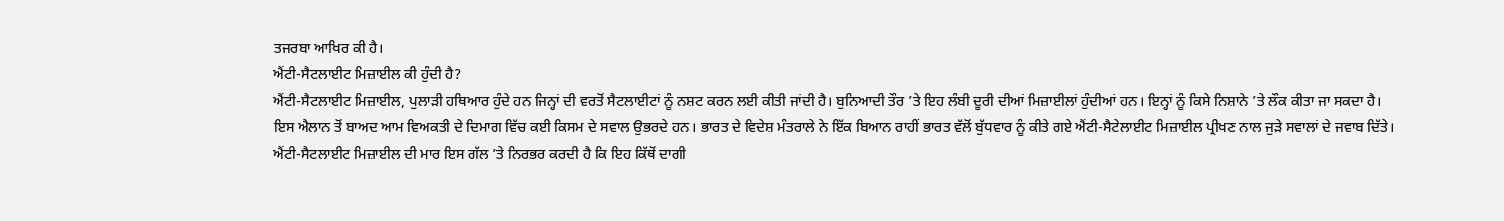ਤਜਰਬਾ ਆਖਿਰ ਕੀ ਹੈ।
ਐਂਟੀ-ਸੈਟਲਾਈਟ ਮਿਜ਼ਾਈਲ ਕੀ ਹੁੰਦੀ ਹੈ?
ਐਂਟੀ-ਸੈਟਲਾਈਟ ਮਿਜ਼ਾਈਲ, ਪੁਲਾੜੀ ਹਥਿਆਰ ਹੁੰਦੇ ਹਨ ਜਿਨ੍ਹਾਂ ਦੀ ਵਰਤੋਂ ਸੈਟਲਾਈਟਾਂ ਨੂੰ ਨਸ਼ਟ ਕਰਨ ਲਈ ਕੀਤੀ ਜਾਂਦੀ ਹੈ। ਬੁਨਿਆਦੀ ਤੌਰ ’ਤੇ ਇਹ ਲੰਬੀ ਦੂਰੀ ਦੀਆਂ ਮਿਜ਼ਾਈਲਾਂ ਹੁੰਦੀਆਂ ਹਨ। ਇਨ੍ਹਾਂ ਨੂੰ ਕਿਸੇ ਨਿਸ਼ਾਨੇ ’ਤੇ ਲੌਕ ਕੀਤਾ ਜਾ ਸਕਦਾ ਹੈ।
ਇਸ ਐਲਾਨ ਤੋਂ ਬਾਅਦ ਆਮ ਵਿਅਕਤੀ ਦੇ ਦਿਮਾਗ ਵਿੱਚ ਕਈ ਕਿਸਮ ਦੇ ਸਵਾਲ ਉਭਰਦੇ ਹਨ। ਭਾਰਤ ਦੇ ਵਿਦੇਸ਼ ਮੰਤਰਾਲੇ ਨੇ ਇੱਕ ਬਿਆਨ ਰਾਹੀਂ ਭਾਰਤ ਵੱਲੋਂ ਬੁੱਧਵਾਰ ਨੂੰ ਕੀਤੇ ਗਏ ਐਂਟੀ-ਸੈਟੇਲਾਈਟ ਮਿਜ਼ਾਈਲ ਪ੍ਰੀਖਣ ਨਾਲ ਜੁੜੇ ਸਵਾਲਾਂ ਦੇ ਜਵਾਬ ਦਿੱਤੇ।
ਐਂਟੀ-ਸੈਟਲਾਈਟ ਮਿਜ਼ਾਈਲ ਦੀ ਮਾਰ ਇਸ ਗੱਲ ’ਤੇ ਨਿਰਭਰ ਕਰਦੀ ਹੈ ਕਿ ਇਹ ਕਿੱਥੋਂ ਦਾਗੀ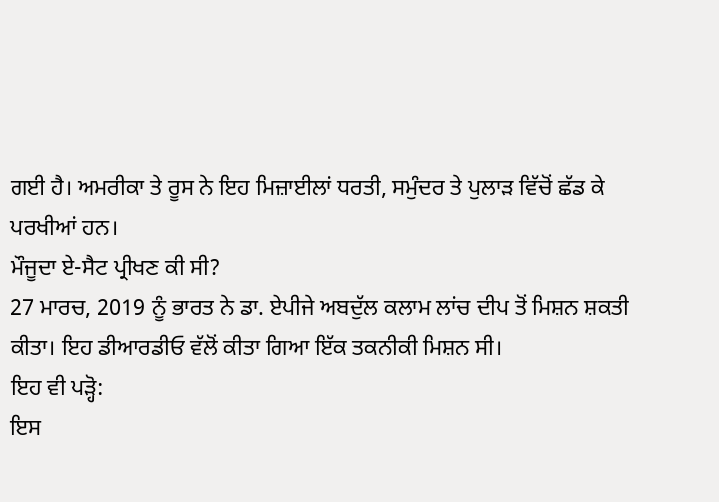ਗਈ ਹੈ। ਅਮਰੀਕਾ ਤੇ ਰੂਸ ਨੇ ਇਹ ਮਿਜ਼ਾਈਲਾਂ ਧਰਤੀ, ਸਮੁੰਦਰ ਤੇ ਪੁਲਾੜ ਵਿੱਚੋਂ ਛੱਡ ਕੇ ਪਰਖੀਆਂ ਹਨ।
ਮੌਜੂਦਾ ਏ-ਸੈਟ ਪ੍ਰੀਖਣ ਕੀ ਸੀ?
27 ਮਾਰਚ, 2019 ਨੂੰ ਭਾਰਤ ਨੇ ਡਾ. ਏਪੀਜੇ ਅਬਦੁੱਲ ਕਲਾਮ ਲਾਂਚ ਦੀਪ ਤੋਂ ਮਿਸ਼ਨ ਸ਼ਕਤੀ ਕੀਤਾ। ਇਹ ਡੀਆਰਡੀਓ ਵੱਲੋਂ ਕੀਤਾ ਗਿਆ ਇੱਕ ਤਕਨੀਕੀ ਮਿਸ਼ਨ ਸੀ।
ਇਹ ਵੀ ਪੜ੍ਹੋ:
ਇਸ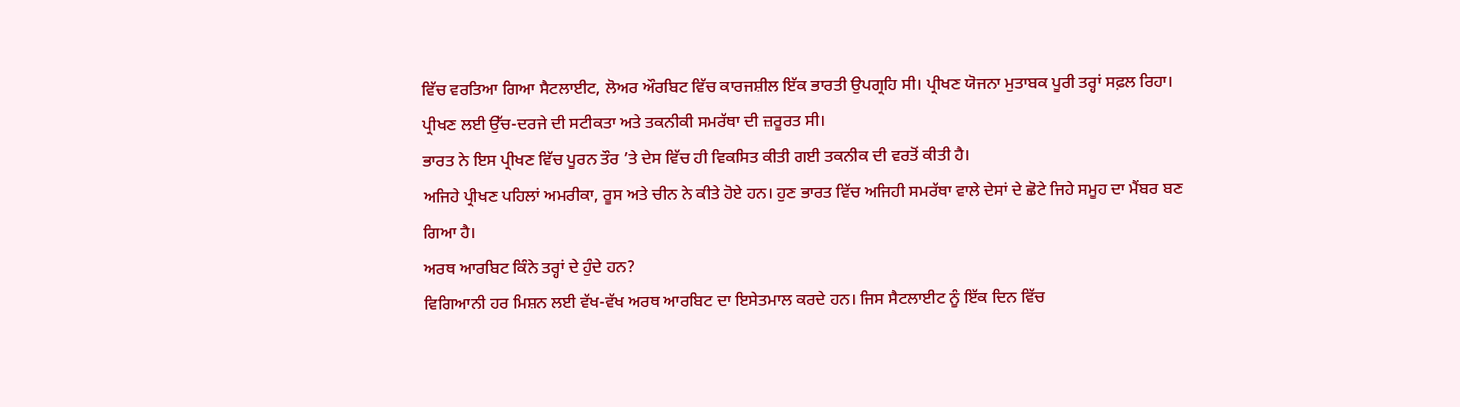ਵਿੱਚ ਵਰਤਿਆ ਗਿਆ ਸੈਟਲਾਈਟ, ਲੋਅਰ ਔਰਬਿਟ ਵਿੱਚ ਕਾਰਜਸ਼ੀਲ ਇੱਕ ਭਾਰਤੀ ਉਪਗ੍ਰਹਿ ਸੀ। ਪ੍ਰੀਖਣ ਯੋਜਨਾ ਮੁਤਾਬਕ ਪੂਰੀ ਤਰ੍ਹਾਂ ਸਫ਼ਲ ਰਿਹਾ। ਪ੍ਰੀਖਣ ਲਈ ਉੱਚ-ਦਰਜੇ ਦੀ ਸਟੀਕਤਾ ਅਤੇ ਤਕਨੀਕੀ ਸਮਰੱਥਾ ਦੀ ਜ਼ਰੂਰਤ ਸੀ।
ਭਾਰਤ ਨੇ ਇਸ ਪ੍ਰੀਖਣ ਵਿੱਚ ਪੂਰਨ ਤੌਰ ’ਤੇ ਦੇਸ ਵਿੱਚ ਹੀ ਵਿਕਸਿਤ ਕੀਤੀ ਗਈ ਤਕਨੀਕ ਦੀ ਵਰਤੋਂ ਕੀਤੀ ਹੈ।
ਅਜਿਹੇ ਪ੍ਰੀਖਣ ਪਹਿਲਾਂ ਅਮਰੀਕਾ, ਰੂਸ ਅਤੇ ਚੀਨ ਨੇ ਕੀਤੇ ਹੋਏ ਹਨ। ਹੁਣ ਭਾਰਤ ਵਿੱਚ ਅਜਿਹੀ ਸਮਰੱਥਾ ਵਾਲੇ ਦੇਸਾਂ ਦੇ ਛੋਟੇ ਜਿਹੇ ਸਮੂਹ ਦਾ ਮੈਂਬਰ ਬਣ ਗਿਆ ਹੈ।
ਅਰਥ ਆਰਬਿਟ ਕਿੰਨੇ ਤਰ੍ਹਾਂ ਦੇ ਹੁੰਦੇ ਹਨ?
ਵਿਗਿਆਨੀ ਹਰ ਮਿਸ਼ਨ ਲਈ ਵੱਖ-ਵੱਖ ਅਰਥ ਆਰਬਿਟ ਦਾ ਇਸੇਤਮਾਲ ਕਰਦੇ ਹਨ। ਜਿਸ ਸੈਟਲਾਈਟ ਨੂੰ ਇੱਕ ਦਿਨ ਵਿੱਚ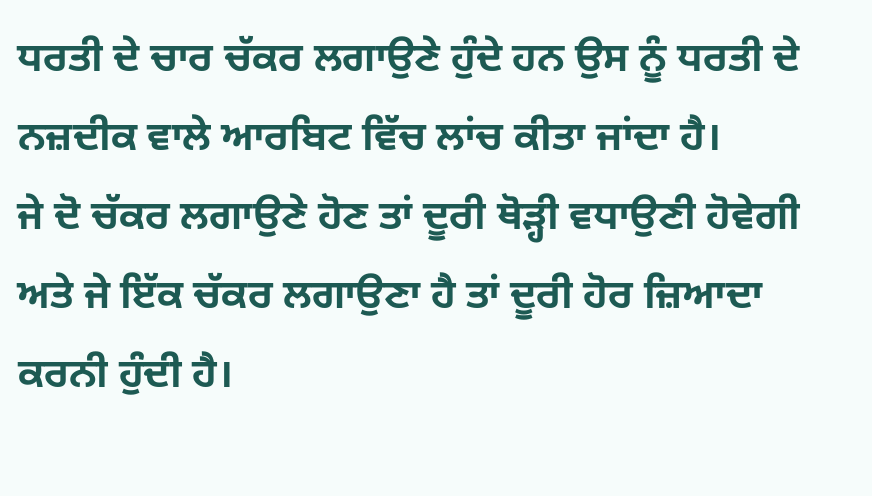ਧਰਤੀ ਦੇ ਚਾਰ ਚੱਕਰ ਲਗਾਉਣੇ ਹੁੰਦੇ ਹਨ ਉਸ ਨੂੰ ਧਰਤੀ ਦੇ ਨਜ਼ਦੀਕ ਵਾਲੇ ਆਰਬਿਟ ਵਿੱਚ ਲਾਂਚ ਕੀਤਾ ਜਾਂਦਾ ਹੈ।
ਜੇ ਦੋ ਚੱਕਰ ਲਗਾਉਣੇ ਹੋਣ ਤਾਂ ਦੂਰੀ ਥੋੜ੍ਹੀ ਵਧਾਉਣੀ ਹੋਵੇਗੀ ਅਤੇ ਜੇ ਇੱਕ ਚੱਕਰ ਲਗਾਉਣਾ ਹੈ ਤਾਂ ਦੂਰੀ ਹੋਰ ਜ਼ਿਆਦਾ ਕਰਨੀ ਹੁੰਦੀ ਹੈ।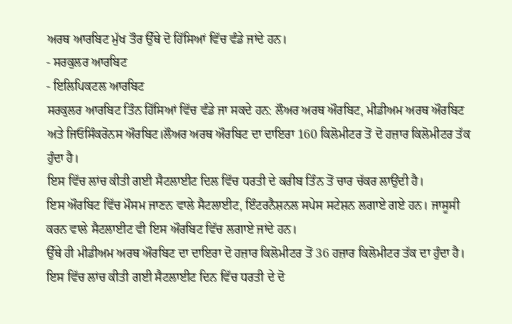ਅਰਥ ਆਰਬਿਟ ਮੁੱਖ ਤੌਰ ਉੱਥੇ ਦੋ ਹਿੱਸਿਆਂ ਵਿੱਚ ਵੰਡੇ ਜਾਂਦੇ ਹਨ।
- ਸਰਕੁਲਰ ਆਰਬਿਟ
- ਇਲਿਪਿਕਟਲ ਆਰਬਿਟ
ਸਰਕੁਲਰ ਆਰਬਿਟ ਤਿੰਨ ਹਿੱਸਿਆਂ ਵਿੱਚ ਵੰਡੇ ਜਾ ਸਕਦੇ ਹਨ: ਲੌਅਰ ਅਰਥ ਔਰਬਿਟ, ਮੀਡੀਅਮ ਅਰਥ ਔਰਬਿਟ ਅਤੇ ਜਿਓਸਿੰਕਰੋਨਸ ਔਰਬਿਟ।ਲੌਅਰ ਅਰਥ ਔਰਬਿਟ ਦਾ ਦਾਇਰਾ 160 ਕਿਲੋਮੀਟਰ ਤੋਂ ਦੋ ਹਜ਼ਾਰ ਕਿਲੋਮੀਟਰ ਤੱਕ ਹੁੰਦਾ ਹੈ।
ਇਸ ਵਿੱਚ ਲਾਂਚ ਕੀਤੀ ਗਈ ਸੈਟਲਾਈਟ ਦਿਲ ਵਿੱਚ ਧਰਤੀ ਦੇ ਕਰੀਬ ਤਿੰਨ ਤੋਂ ਚਾਰ ਚੱਕਰ ਲਾਉਂਦੀ ਹੈ।
ਇਸ ਔਰਬਿਟ ਵਿੱਚ ਮੌਸਮ ਜਾਣਨ ਵਾਲੇ ਸੈਟਲਾਈਟ, ਇੰਟਰਨੈਸ਼ਨਲ ਸਪੇਸ ਸਟੇਸ਼ਨ ਲਗਾਏ ਗਏ ਹਨ। ਜਾਸੂਸੀ ਕਰਨ ਵਾਲੇ ਸੈਟਲਾਈਟ ਵੀ ਇਸ ਔਰਬਿਟ ਵਿੱਚ ਲਗਾਏ ਜਾਂਦੇ ਹਨ।
ਉੱਥੇ ਹੀ ਮੀਡੀਅਮ ਅਰਥ ਔਰਬਿਟ ਦਾ ਦਾਇਰਾ ਦੋ ਹਜ਼ਾਰ ਕਿਲੋਮੀਟਰ ਤੋਂ 36 ਹਜ਼ਾਰ ਕਿਲੋਮੀਟਰ ਤੱਕ ਦਾ ਹੁੰਦਾ ਹੈ। ਇਸ ਵਿੱਚ ਲਾਂਚ ਕੀਤੀ ਗਈ ਸੈਟਲਾਈਟ ਦਿਨ ਵਿੱਚ ਧਰਤੀ ਦੇ ਦੋ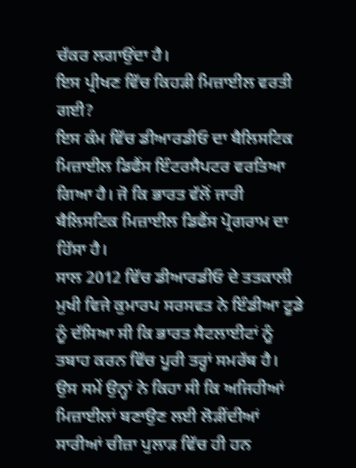ਚੱਕਰ ਲਗਾਉਂਦਾ ਹੈ।
ਇਸ ਪ੍ਰੀਖਣ ਵਿੱਚ ਕਿਹੜੀ ਮਿਜ਼ਾਈਲ ਵਰਤੀ ਗਈ?
ਇਸ ਕੰਮ ਵਿੱਚ ਡੀਆਰਡੀਓ ਦਾ ਬੈਲਿਸਟਿਕ ਮਿਜ਼ਾਈਲ ਡਿਫੈਂਸ ਇੰਟਰਸੈਪਟਰ ਵਰਤਿਆ ਗਿਆ ਹੈ। ਜੋ ਕਿ ਭਾਰਤ ਵੱਲੋਂ ਜਾਰੀ ਬੈਲਿਸਟਿਕ ਮਿਜ਼ਾਈਲ ਡਿਫੈਂਸ ਪ੍ਰੋਗਰਾਮ ਦਾ ਹਿੱਸਾ ਹੈ।
ਸਾਲ 2012 ਵਿੱਚ ਡੀਆਰਡੀਓ ਦੇ ਤਤਕਾਲੀ ਮੁਖੀ ਵਿਜੇ ਕੁਮਾਰਪ ਸਰਸਵਤ ਨੇ ਇੰਡੀਆ ਟੂਡੇ ਨੂੰ ਦੱਸਿਆ ਸੀ ਕਿ ਭਾਰਤ ਸੈਟਲਾਈਟਾਂ ਨੂੰ ਤਬਾਹ ਕਰਨ ਵਿੱਚ ਪੂਰੀ ਤਰ੍ਹਾਂ ਸਮਰੱਥ ਹੈ।
ਉਸ ਸਮੇਂ ਉਨ੍ਹਾਂ ਨੇ ਕਿਹਾ ਸੀ ਕਿ ਅਜਿਹੀਆਂ ਮਿਜ਼ਾਈਲਾਂ ਬਣਾਉਣ ਲਈ ਲੋੜੀਂਦੀਆਂ ਸਾਰੀਆਂ ਚੀਜ਼ਾ ਪੁਲਾੜ ਵਿੱਚ ਹੀ ਹਨ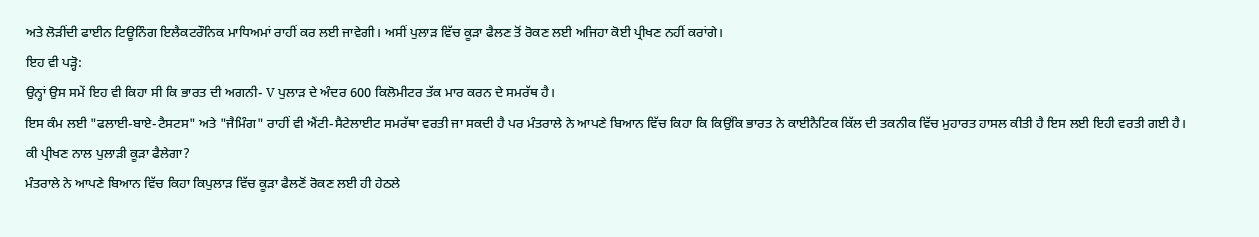ਅਤੇ ਲੋੜੀਂਦੀ ਫਾਈਨ ਟਿਊਨਿੰਗ ਇਲੈਕਟਰੌਨਿਕ ਮਾਧਿਅਮਾਂ ਰਾਹੀਂ ਕਰ ਲਈ ਜਾਵੇਗੀ। ਅਸੀਂ ਪੁਲਾੜ ਵਿੱਚ ਕੂੜਾ ਫੈਲਣ ਤੋਂ ਰੋਕਣ ਲਈ ਅਜਿਹਾ ਕੋਈ ਪ੍ਰੀਖਣ ਨਹੀਂ ਕਰਾਂਗੇ।
ਇਹ ਵੀ ਪੜ੍ਹੋ:
ਉਨ੍ਹਾਂ ਉਸ ਸਮੇਂ ਇਹ ਵੀ ਕਿਹਾ ਸੀ ਕਿ ਭਾਰਤ ਦੀ ਅਗਨੀ- V ਪੁਲਾੜ ਦੇ ਅੰਦਰ 600 ਕਿਲੋਮੀਟਰ ਤੱਕ ਮਾਰ ਕਰਨ ਦੇ ਸਮਰੱਥ ਹੈ।
ਇਸ ਕੰਮ ਲਈ "ਫਲਾਈ-ਬਾਏ-ਟੈਸਟਸ" ਅਤੇ "ਜੈਮਿੰਗ" ਰਾਹੀਂ ਵੀ ਐਂਟੀ-ਸੈਟੇਲਾਈਟ ਸਮਰੱਥਾ ਵਰਤੀ ਜਾ ਸਕਦੀ ਹੈ ਪਰ ਮੰਤਰਾਲੇ ਨੇ ਆਪਣੇ ਬਿਆਨ ਵਿੱਚ ਕਿਹਾ ਕਿ ਕਿਉਂਕਿ ਭਾਰਤ ਨੇ ਕਾਈਨੈਟਿਕ ਕਿੱਲ ਦੀ ਤਕਨੀਕ ਵਿੱਚ ਮੁਹਾਰਤ ਹਾਸਲ ਕੀਤੀ ਹੈ ਇਸ ਲਈ ਇਹੀ ਵਰਤੀ ਗਈ ਹੈ।
ਕੀ ਪ੍ਰੀਖਣ ਨਾਲ ਪੁਲਾੜੀ ਕੂੜਾ ਫੈਲੇਗਾ?
ਮੰਤਰਾਲੇ ਨੇ ਆਪਣੇ ਬਿਆਨ ਵਿੱਚ ਕਿਹਾ ਕਿਪੁਲਾੜ ਵਿੱਚ ਕੂੜਾ ਫੈਲਣੋਂ ਰੋਕਣ ਲਈ ਹੀ ਹੇਠਲੇ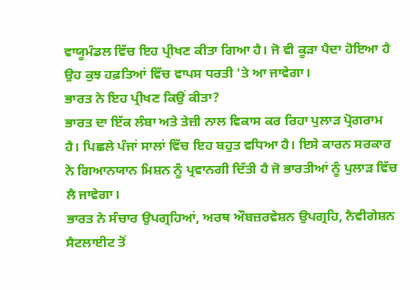ਵਾਯੂਮੰਡਲ ਵਿੱਚ ਇਹ ਪ੍ਰੀਖਣ ਕੀਤਾ ਗਿਆ ਹੈ। ਜੋ ਵੀ ਕੂੜਾ ਪੈਦਾ ਹੋਇਆ ਹੈ ਉਹ ਕੁਝ ਹਫ਼ਤਿਆਂ ਵਿੱਚ ਵਾਪਸ ਧਰਤੀ 'ਤੇ ਆ ਜਾਵੇਗਾ।
ਭਾਰਤ ਨੇ ਇਹ ਪ੍ਰੀਖਣ ਕਿਉਂ ਕੀਤਾ?
ਭਾਰਤ ਦਾ ਇੱਕ ਲੰਬਾ ਅਤੇ ਤੇਜ਼ੀ ਨਾਲ ਵਿਕਾਸ ਕਰ ਰਿਹਾ ਪੁਲਾੜ ਪ੍ਰੋਗਰਾਮ ਹੈ। ਪਿਛਲੇ ਪੰਜਾਂ ਸਾਲਾਂ ਵਿੱਚ ਇਹ ਬਹੁਤ ਵਧਿਆ ਹੈ। ਇਸੇ ਕਾਰਨ ਸਰਕਾਰ ਨੇ ਗਿਆਨਯਾਨ ਮਿਸ਼ਨ ਨੂੰ ਪ੍ਰਵਾਨਗੀ ਦਿੱਤੀ ਹੈ ਜੋ ਭਾਰਤੀਆਂ ਨੂੰ ਪੁਲਾੜ ਵਿੱਚ ਲੈ ਜਾਵੇਗਾ।
ਭਾਰਤ ਨੇ ਸੰਚਾਰ ਉਪਗ੍ਰਹਿਆਂ, ਅਰਥ ਔਬਜ਼ਰਵੇਸ਼ਨ ਉਪਗ੍ਰਹਿ, ਨੈਵੀਗੇਸ਼ਨ ਸੈਟਲਾਈਟ ਤੋਂ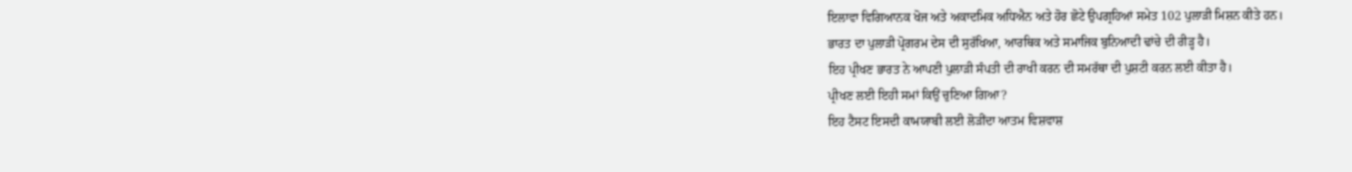ਇਲਾਵਾ ਵਿਗਿਆਨਕ ਖੋਜ ਅਤੇ ਅਕਾਦਮਿਕ ਅਧਿਐਨ ਅਤੇ ਹੋਰ ਛੋਟੇ ਉਪਗ੍ਰਹਿਆਂ ਸਮੇਤ 102 ਪੁਲਾੜੀ ਮਿਸ਼ਨ ਕੀਤੇ ਹਨ।
ਭਾਰਤ ਦਾ ਪੁਲਾੜੀ ਪ੍ਰੋਗਰਮ ਦੇਸ ਦੀ ਸੁਰੱਖਿਆ, ਆਰਥਿਕ ਅਤੇ ਸਮਾਜਿਕ ਬੁਨਿਆਦੀ ਢਾਂਚੇ ਦੀ ਰੀੜ੍ਹ ਹੈ।
ਇਹ ਪ੍ਰੀਖਣ ਭਾਰਤ ਨੇ ਆਪਣੀ ਪੁਲਾੜੀ ਸੰਪਤੀ ਦੀ ਰਾਖੀ ਕਰਨ ਦੀ ਸਮਰੱਥਾ ਦੀ ਪੁਸ਼ਟੀ ਕਰਨ ਲਈ ਕੀਤਾ ਹੈ।
ਪ੍ਰੀਖਣ ਲਈ ਇਹੀ ਸਮਾਂ ਕਿਉਂ ਚੁਣਿਆ ਗਿਆ?
ਇਹ ਟੈਸਟ ਇਸਦੀ ਕਾਮਯਾਬੀ ਲਈ ਲੋੜੀਂਦਾ ਆਤਮ ਵਿਸ਼ਵਾਸ਼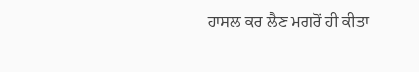ਹਾਸਲ ਕਰ ਲੈਣ ਮਗਰੋਂ ਹੀ ਕੀਤਾ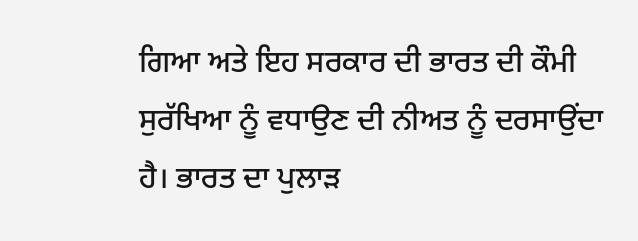ਗਿਆ ਅਤੇ ਇਹ ਸਰਕਾਰ ਦੀ ਭਾਰਤ ਦੀ ਕੌਮੀ ਸੁਰੱਖਿਆ ਨੂੰ ਵਧਾਉਣ ਦੀ ਨੀਅਤ ਨੂੰ ਦਰਸਾਉਂਦਾ ਹੈ। ਭਾਰਤ ਦਾ ਪੁਲਾੜ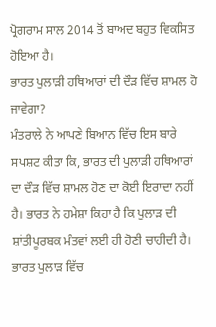ਪ੍ਰੋਗਰਾਮ ਸਾਲ 2014 ਤੋਂ ਬਾਅਦ ਬਹੁਤ ਵਿਕਸਿਤ ਹੋਇਆ ਹੈ।
ਭਾਰਤ ਪੁਲਾੜੀ ਹਥਿਆਰਾਂ ਦੀ ਦੌੜ ਵਿੱਚ ਸ਼ਾਮਲ ਹੋ ਜਾਵੇਗਾ?
ਮੰਤਰਾਲੇ ਨੇ ਆਪਣੇ ਬਿਆਨ ਵਿੱਚ ਇਸ ਬਾਰੇ ਸਪਸ਼ਟ ਕੀਤਾ ਕਿ, ਭਾਰਤ ਦੀ ਪੁਲਾੜੀ ਹਥਿਆਰਾਂ ਦਾ ਦੌੜ ਵਿੱਚ ਸ਼ਾਮਲ ਹੋਣ ਦਾ ਕੋਈ ਇਰਾਦਾ ਨਹੀਂ ਹੈ। ਭਾਰਤ ਨੇ ਹਮੇਸ਼ਾ ਕਿਹਾ ਹੈ ਕਿ ਪੁਲਾੜ ਦੀ ਸ਼ਾਂਤੀਪੂਰਬਕ ਮੰਤਵਾਂ ਲਈ ਹੀ ਹੋਣੀ ਚਾਹੀਦੀ ਹੈ।
ਭਾਰਤ ਪੁਲਾੜ ਵਿੱਚ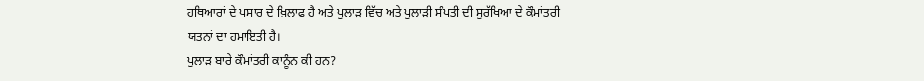ਹਥਿਆਰਾਂ ਦੇ ਪਸਾਰ ਦੇ ਖ਼ਿਲਾਫ ਹੈ ਅਤੇ ਪੁਲਾੜ ਵਿੱਚ ਅਤੇ ਪੁਲਾੜੀ ਸੰਪਤੀ ਦੀ ਸੁਰੱਖਿਆ ਦੇ ਕੌਮਾਂਤਰੀ ਯਤਨਾਂ ਦਾ ਹਮਾਇਤੀ ਹੈ।
ਪੁਲਾੜ ਬਾਰੇ ਕੌਮਾਂਤਰੀ ਕਾਨੂੰਨ ਕੀ ਹਨ?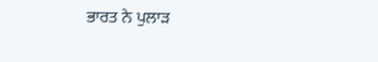ਭਾਰਤ ਨੇ ਪੁਲਾੜ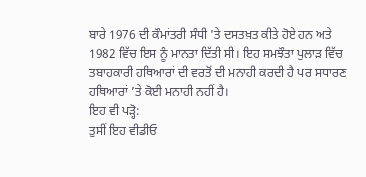ਬਾਰੇ 1976 ਦੀ ਕੌਮਾਂਤਰੀ ਸੰਧੀ 'ਤੇ ਦਸਤਖ਼ਤ ਕੀਤੇ ਹੋਏ ਹਨ ਅਤੇ 1982 ਵਿੱਚ ਇਸ ਨੂੰ ਮਾਨਤਾ ਦਿੱਤੀ ਸੀ। ਇਹ ਸਮਝੌਤਾ ਪੁਲਾੜ ਵਿੱਚ ਤਬਾਹਕਾਰੀ ਹਥਿਆਰਾਂ ਦੀ ਵਰਤੋਂ ਦੀ ਮਨਾਹੀ ਕਰਦੀ ਹੈ ਪਰ ਸਧਾਰਣ ਹਥਿਆਰਾਂ ’ਤੇ ਕੋਈ ਮਨਾਹੀ ਨਹੀਂ ਹੈ।
ਇਹ ਵੀ ਪੜ੍ਹੋ:
ਤੁਸੀਂ ਇਹ ਵੀਡੀਓ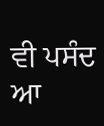ਵੀ ਪਸੰਦ ਆ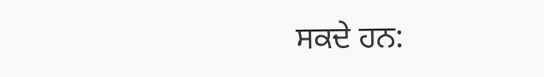ਸਕਦੇ ਹਨ: